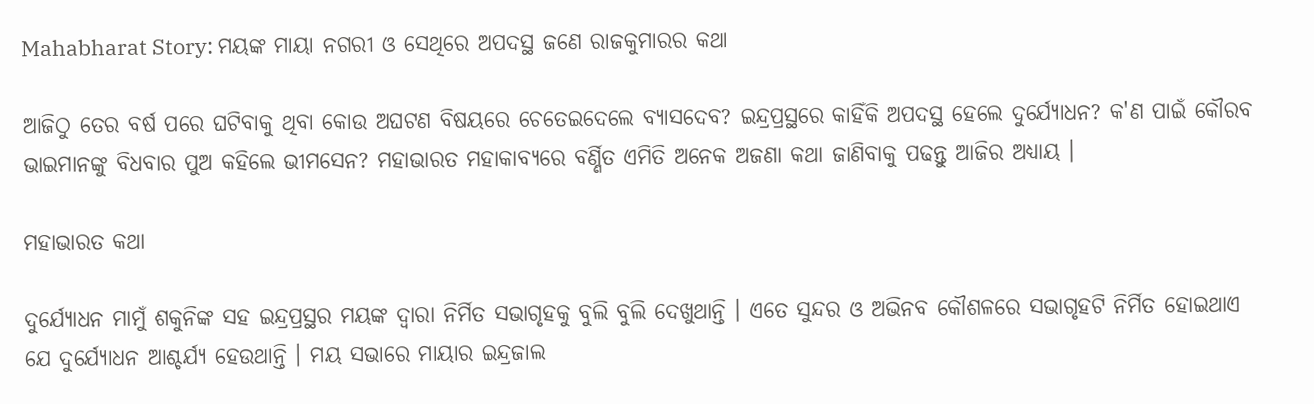Mahabharat Story: ମୟଙ୍କ ମାୟା ନଗରୀ ଓ ସେଥିରେ ଅପଦସ୍ଥ ଜଣେ ରାଜକୁମାରର କଥା

ଆଜିଠୁ ତେର ବର୍ଷ ପରେ ଘଟିବାକୁ ଥିବା କୋଉ ଅଘଟଣ ବିଷୟରେ ଚେତେଇଦେଲେ ବ୍ୟାସଦେବ? ଇନ୍ଦ୍ରପ୍ରସ୍ଥରେ କାହିଁକି ଅପଦସ୍ଥ ହେଲେ ଦୁର୍ଯ୍ୟୋଧନ? କ'ଣ ପାଇଁ କୌରବ ଭାଇମାନଙ୍କୁ ବିଧବାର ପୁଅ କହିଲେ ଭୀମସେନ? ମହାଭାରତ ମହାକାବ୍ୟରେ ବର୍ଣ୍ଣିତ ଏମିତି ଅନେକ ଅଜଣା କଥା ଜାଣିବାକୁ ପଢନ୍ତୁ ଆଜିର ଅଧ୍ୟାୟ ।

ମହାଭାରତ କଥା

ଦୁର୍ଯ୍ୟୋଧନ ମାମୁଁ ଶକୁନିଙ୍କ ସହ ଇନ୍ଦ୍ରପ୍ରସ୍ଥର ମୟଙ୍କ ଦ୍ୱାରା ନିର୍ମିତ ସଭାଗୃହକୁ ବୁଲି ବୁଲି ଦେଖୁଥାନ୍ତି । ଏତେ ସୁନ୍ଦର ଓ ଅଭିନବ କୌଶଳରେ ସଭାଗୃହଟି ନିର୍ମିତ ହୋଇଥାଏ ଯେ ଦୁର୍ଯ୍ୟୋଧନ ଆଶ୍ଚର୍ଯ୍ୟ ହେଉଥାନ୍ତି । ମୟ ସଭାରେ ମାୟାର ଇନ୍ଦ୍ରଜାଲ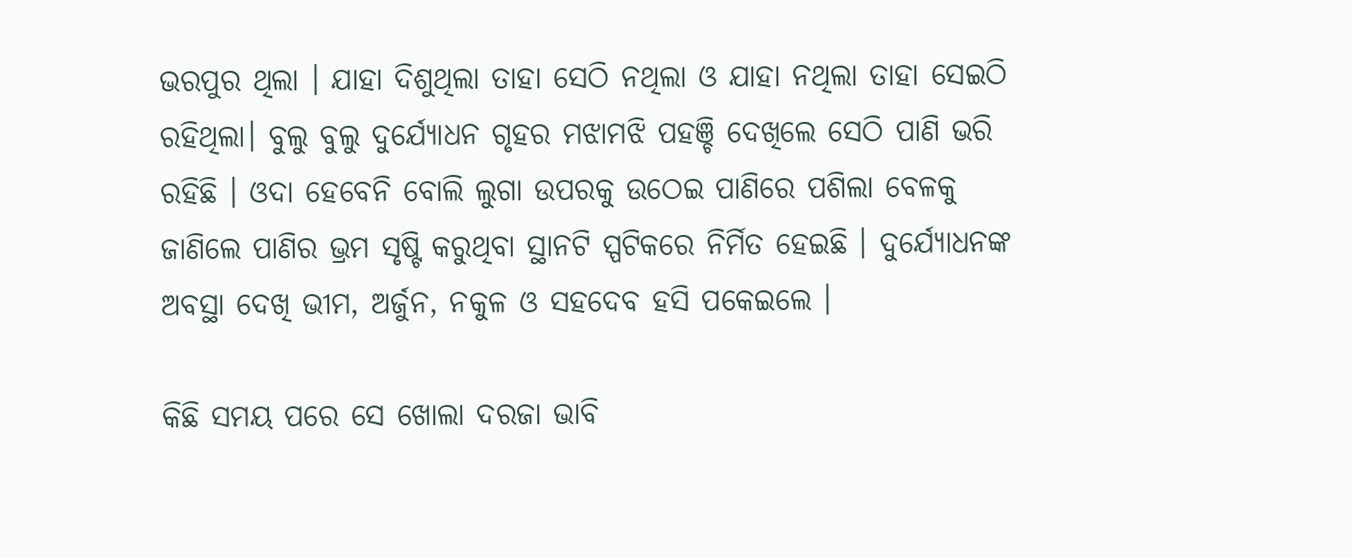ଭରପୁର ଥିଲା । ଯାହା ଦିଶୁଥିଲା ତାହା ସେଠି ନଥିଲା ଓ ଯାହା ନଥିଲା ତାହା ସେଇଠି ରହିଥିଲା। ବୁଲୁ ବୁଲୁ ଦୁର୍ଯ୍ୟୋଧନ ଗୃହର ମଝାମଝି ପହଞ୍ଚି ଦେଖିଲେ ସେଠି ପାଣି ଭରି ରହିଛି । ଓଦା ହେବେନି ବୋଲି ଲୁଗା ଉପରକୁ ଉଠେଇ ପାଣିରେ ପଶିଲା ବେଳକୁ ଜାଣିଲେ ପାଣିର ଭ୍ରମ ସୃଷ୍ଟି କରୁଥିବା ସ୍ଥାନଟି ସ୍ପଟିକରେ ନିର୍ମିତ ହେଇଛି । ଦୁର୍ଯ୍ୟୋଧନଙ୍କ ଅବସ୍ଥା ଦେଖି ଭୀମ, ଅର୍ଜୁନ, ନକୁଳ ଓ ସହଦେବ ହସି ପକେଇଲେ ।

କିଛି ସମୟ ପରେ ସେ ଖୋଲା ଦରଜା ଭାବି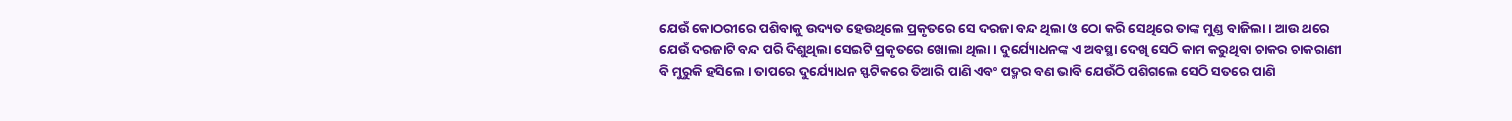ଯେଉଁ କୋଠରୀରେ ପଶିବାକୁ ଉଦ୍ୟତ ହେଉଥିଲେ ପ୍ରକୃତରେ ସେ ଦରଜା ବନ୍ଦ ଥିଲା ଓ ଠୋ କରି ସେଥିରେ ତାଙ୍କ ମୁଣ୍ଡ ବାଜିଲା । ଆଉ ଥରେ ଯେଉଁ ଦରଜାଟି ବନ୍ଦ ପରି ଦିଶୁଥିଲା ସେଇଟି ପ୍ରକୃତରେ ଖୋଲା ଥିଲା । ଦୁର୍ଯ୍ୟୋଧନଙ୍କ ଏ ଅବସ୍ଥା ଦେଖି ସେଠି କାମ କରୁଥିବା ଚାକର ଚାକରାଣୀ ବି ମୁରୁକି ହସିଲେ । ତାପରେ ଦୁର୍ଯ୍ୟୋଧନ ସ୍ଫଟିକରେ ତିଆରି ପାଣି ଏବଂ ପଦ୍ମର ବଣ ଭାବି ଯେଉଁଠି ପଶିଗଲେ ସେଠି ସତରେ ପାଣି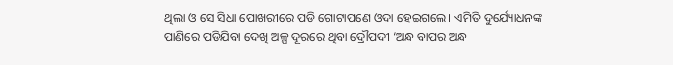ଥିଲା ଓ ସେ ସିଧା ପୋଖରୀରେ ପଡି ଗୋଟାପଣେ ଓଦା ହେଇଗଲେ। ଏମିତି ଦୁର୍ଯ୍ୟୋଧନଙ୍କ ପାଣିରେ ପଡିଯିବା ଦେଖି ଅଳ୍ପ ଦୂରରେ ଥିବା ଦ୍ରୌପଦୀ ‘ଅନ୍ଧ ବାପର ଅନ୍ଧ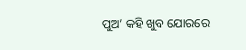ପୁଅ’ କହି ଖୁବ ଯୋରରେ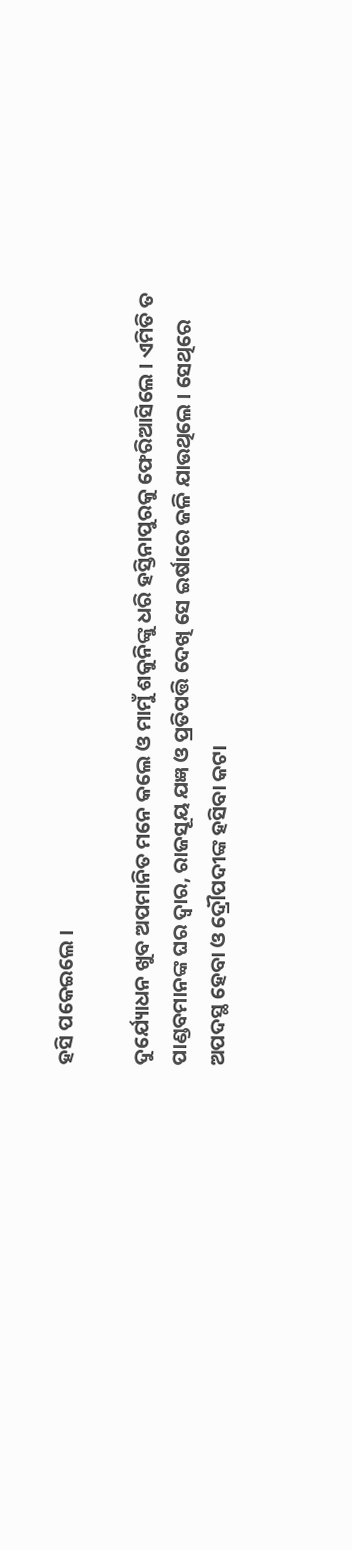ହସି ପକେଇଲେ ।

ଦୁର୍ଯ୍ୟୋଧନ ଖୁବ ଅପମାନିତ ମନେ କଲେ ଓ ମାମୁଁ ଶକୁନିଙ୍କୁ ଧରି ହସ୍ତିନାପୁରକୁ ଫେରିଆସିଲେ । ଏମିତି ତ ପାଣ୍ଡବମାନଙ୍କ ଘର ଦ୍ୱାର, ରାଜସୂୟ ଯଜ୍ଞ ଓ ପ୍ରତିପତ୍ତି ଦେଖି ସେ ଇର୍ଷାରେ ଜଳି ଯାଉଥିଲେ । ସେଥିରେ ଅପଦସ୍ଥ ହେବା ଓ ଦ୍ରୌପଦୀଙ୍କ ହସିବା କଟା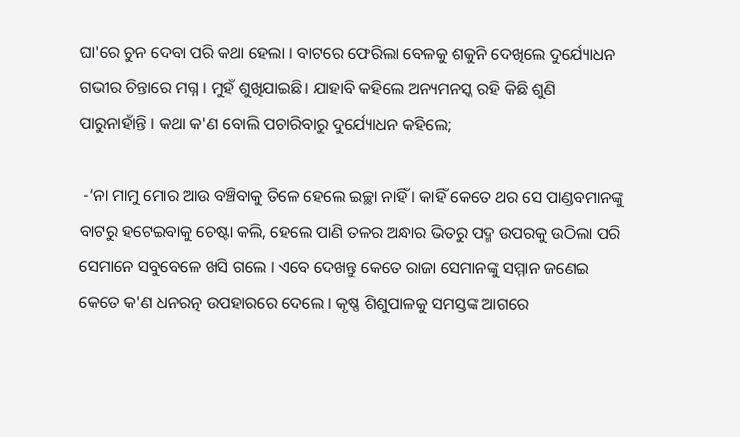ଘା'ରେ ଚୁନ ଦେବା ପରି କଥା ହେଲା । ବାଟରେ ଫେରିଲା ବେଳକୁ ଶକୁନି ଦେଖିଲେ ଦୁର୍ଯ୍ୟୋଧନ ଗଭୀର ଚିନ୍ତାରେ ମଗ୍ନ । ମୁହଁ ଶୁଖିଯାଇଛି। ଯାହାବି କହିଲେ ଅନ୍ୟମନସ୍କ ରହି କିଛି ଶୁଣି ପାରୁନାହାଁନ୍ତି । କଥା କ'ଣ ବୋଲି ପଚାରିବାରୁ ଦୁର୍ଯ୍ୟୋଧନ କହିଲେ;

 -‘ନା ମାମୁ ମୋର ଆଉ ବଞ୍ଚିବାକୁ ତିଳେ ହେଲେ ଇଚ୍ଛା ନାହିଁ । କାହିଁ କେତେ ଥର ସେ ପାଣ୍ଡବମାନଙ୍କୁ ବାଟରୁ ହଟେଇବାକୁ ଚେଷ୍ଟା କଲି, ହେଲେ ପାଣି ତଳର ଅନ୍ଧାର ଭିତରୁ ପଦ୍ମ ଉପରକୁ ଉଠିଲା ପରି ସେମାନେ ସବୁବେଳେ ଖସି ଗଲେ । ଏବେ ଦେଖନ୍ତୁ କେତେ ରାଜା ସେମାନଙ୍କୁ ସମ୍ମାନ ଜଣେଇ କେତେ କ'ଣ ଧନରତ୍ନ ଉପହାରରେ ଦେଲେ । କୃଷ୍ଣ ଶିଶୁପାଳକୁ ସମସ୍ତଙ୍କ ଆଗରେ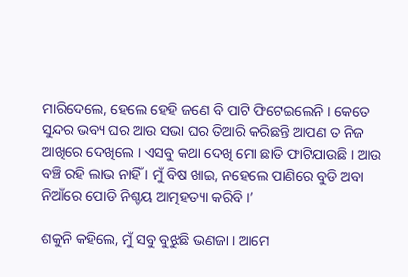ମାରିଦେଲେ, ହେଲେ ହେହି ଜଣେ ବି ପାଟି ଫିଟେଇଲେନି । କେତେ ସୁନ୍ଦର ଭବ୍ୟ ଘର ଆଉ ସଭା ଘର ତିଆରି କରିଛନ୍ତି ଆପଣ ତ ନିଜ ଆଖିରେ ଦେଖିଲେ । ଏସବୁ କଥା ଦେଖି ମୋ ଛାତି ଫାଟିଯାଉଛି । ଆଉ ବଞ୍ଚି ରହି ଲାଭ ନାହିଁ । ମୁଁ ବିଷ ଖାଇ, ନହେଲେ ପାଣିରେ ବୁଡି ଅବା ନିଆଁରେ ପୋଡି ନିଶ୍ଚୟ ଆତ୍ମହତ୍ୟା କରିବି ।’

ଶକୁନି କହିଲେ, ମୁଁ ସବୁ ବୁଝୁଛି ଭଣଜା । ଆମେ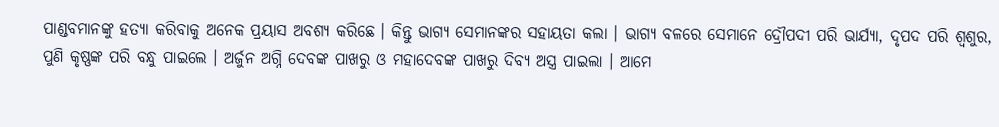ପାଣ୍ଡବମାନଙ୍କୁ ହତ୍ୟା କରିବାକୁ ଅନେକ ପ୍ରୟାସ ଅବଶ୍ୟ କରିଛେ । କିନ୍ତୁ ଭାଗ୍ୟ ସେମାନଙ୍କର ସହାୟତା କଲା । ଭାଗ୍ୟ ବଳରେ ସେମାନେ ଦ୍ରୌପଦୀ ପରି ଭାର୍ଯ୍ୟା, ଦୃପଦ ପରି ଶ୍ୱଶୁର, ପୁଣି କୃଷ୍ଣଙ୍କ ପରି ବନ୍ଧୁ ପାଇଲେ । ଅର୍ଜୁନ ଅଗ୍ନି ଦେବଙ୍କ ପାଖରୁ ଓ ମହାଦେବଙ୍କ ପାଖରୁ ଦିବ୍ୟ ଅସ୍ତ୍ର ପାଇଲା । ଆମେ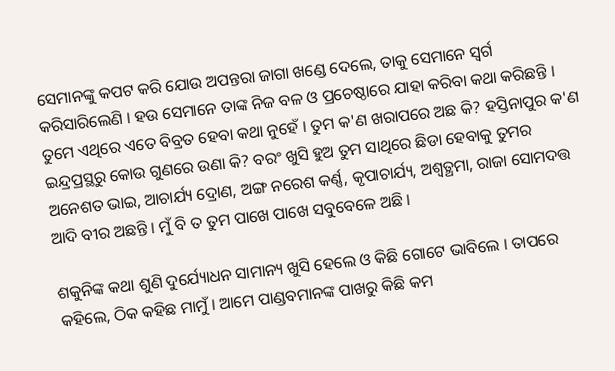ସେମାନଙ୍କୁ କପଟ କରି ଯୋଉ ଅପନ୍ତରା ଜାଗା ଖଣ୍ଡେ ଦେଲେ, ତାକୁ ସେମାନେ ସ୍ୱର୍ଗ କରିସାରିଲେଣି । ହଉ ସେମାନେ ତାଙ୍କ ନିଜ ବଳ ଓ ପ୍ରଚେଷ୍ଠାରେ ଯାହା କରିବା କଥା କରିଛନ୍ତି । ତୁମେ ଏଥିରେ ଏତେ ବିବ୍ରତ ହେବା କଥା ନୁହେଁ । ତୁମ କ'ଣ ଖରାପରେ ଅଛ କି? ହସ୍ତିନାପୁର କ'ଣ ଇନ୍ଦ୍ରପ୍ରସ୍ଥରୁ କୋଉ ଗୁଣରେ ଉଣା କି? ବରଂ ଖୁସି ହୁଅ ତୁମ ସାଥିରେ ଛିଡା ହେବାକୁ ତୁମର ଅନେଶତ ଭାଇ, ଆଚାର୍ଯ୍ୟ ଦ୍ରୋଣ, ଅଙ୍ଗ ନରେଶ କର୍ଣ୍ଣ, କୃପାଚାର୍ଯ୍ୟ, ଅଶ୍ୱତ୍ଥମା, ରାଜା ସୋମଦତ୍ତ ଆଦି ବୀର ଅଛନ୍ତି । ମୁଁ ବି ତ ତୁମ ପାଖେ ପାଖେ ସବୁବେଳେ ଅଛି ।

ଶକୁନିଙ୍କ କଥା ଶୁଣି ଦୁର୍ଯ୍ୟୋଧନ ସାମାନ୍ୟ ଖୁସି ହେଲେ ଓ କିଛି ଗୋଟେ ଭାବିଲେ । ତାପରେ କହିଲେ, ଠିକ କହିଛ ମାମୁଁ । ଆମେ ପାଣ୍ଡବମାନଙ୍କ ପାଖରୁ କିଛି କମ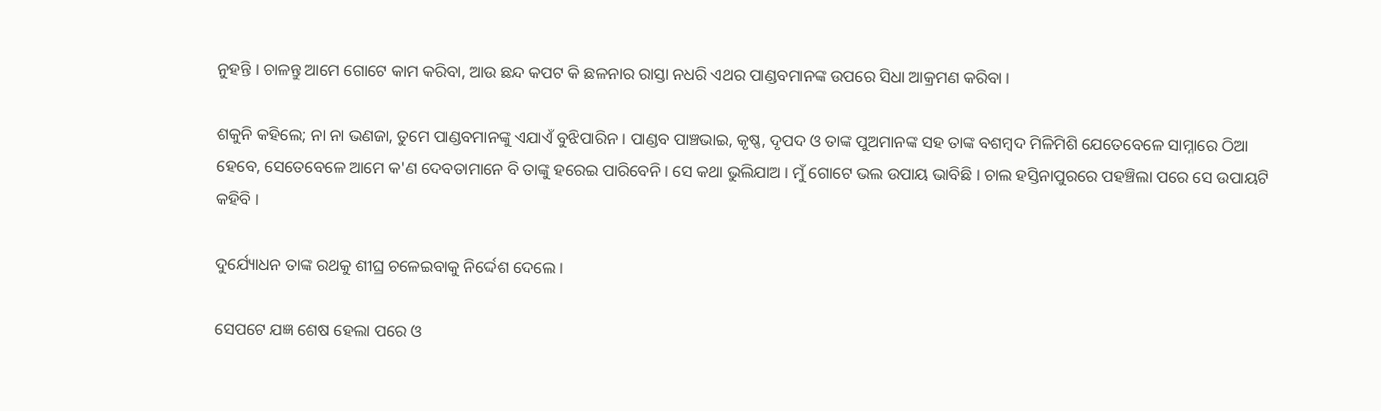ନୁହନ୍ତି । ଚାଳନ୍ତୁ ଆମେ ଗୋଟେ କାମ କରିବା, ଆଉ ଛନ୍ଦ କପଟ କି ଛଳନାର ରାସ୍ତା ନଧରି ଏଥର ପାଣ୍ଡବମାନଙ୍କ ଉପରେ ସିଧା ଆକ୍ରମଣ କରିବା ।

ଶକୁନି କହିଲେ; ନା ନା ଭଣଜା, ତୁମେ ପାଣ୍ଡବମାନଙ୍କୁ ଏଯାଏଁ ବୁଝିପାରିନ । ପାଣ୍ଡବ ପାଞ୍ଚଭାଇ, କୃଷ୍ଣ, ଦୃପଦ ଓ ତାଙ୍କ ପୁଅମାନଙ୍କ ସହ ତାଙ୍କ ବଶମ୍ବଦ ମିଳିମିଶି ଯେତେବେଳେ ସାମ୍ନାରେ ଠିଆ ହେବେ, ସେତେବେଳେ ଆମେ କ'ଣ ଦେବତାମାନେ ବି ତାଙ୍କୁ ହରେଇ ପାରିବେନି । ସେ କଥା ଭୁଲିଯାଅ । ମୁଁ ଗୋଟେ ଭଲ ଉପାୟ ଭାବିଛି । ଚାଲ ହସ୍ତିନାପୁରରେ ପହଞ୍ଚିଲା ପରେ ସେ ଉପାୟଟି କହିବି ।

ଦୁର୍ଯ୍ୟୋଧନ ତାଙ୍କ ରଥକୁ ଶୀଘ୍ର ଚଳେଇବାକୁ ନିର୍ଦ୍ଦେଶ ଦେଲେ ।

ସେପଟେ ଯଜ୍ଞ ଶେଷ ହେଲା ପରେ ଓ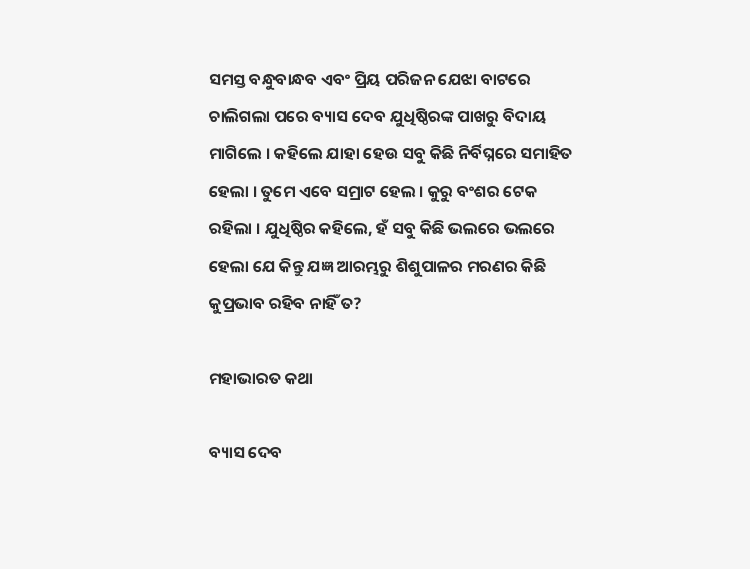ସମସ୍ତ ବନ୍ଧୁବାନ୍ଧବ ଏବଂ ପ୍ରିୟ ପରିଜନ ଯେଝା ବାଟରେ ଚାଲିଗଲା ପରେ ବ୍ୟାସ ଦେବ ଯୁଧିଷ୍ଠିରଙ୍କ ପାଖରୁ ବିଦାୟ ମାଗିଲେ । କହିଲେ ଯାହା ହେଉ ସବୁ କିଛି ନିର୍ବିଘ୍ନରେ ସମାହିତ ହେଲା । ତୁମେ ଏବେ ସମ୍ରାଟ ହେଲ । କୁରୁ ବଂଶର ଟେକ ରହିଲା । ଯୁଧିଷ୍ଠିର କହିଲେ, ହଁ ସବୁ କିଛି ଭଲରେ ଭଲରେ ହେଲା ଯେ କିନ୍ତୁ ଯଜ୍ଞ ଆରମ୍ଭରୁ ଶିଶୁପାଳର ମରଣର କିଛି କୁପ୍ରଭାବ ରହିବ ନାହିଁ ତ?

ମହାଭାରତ କଥା

ବ୍ୟାସ ଦେବ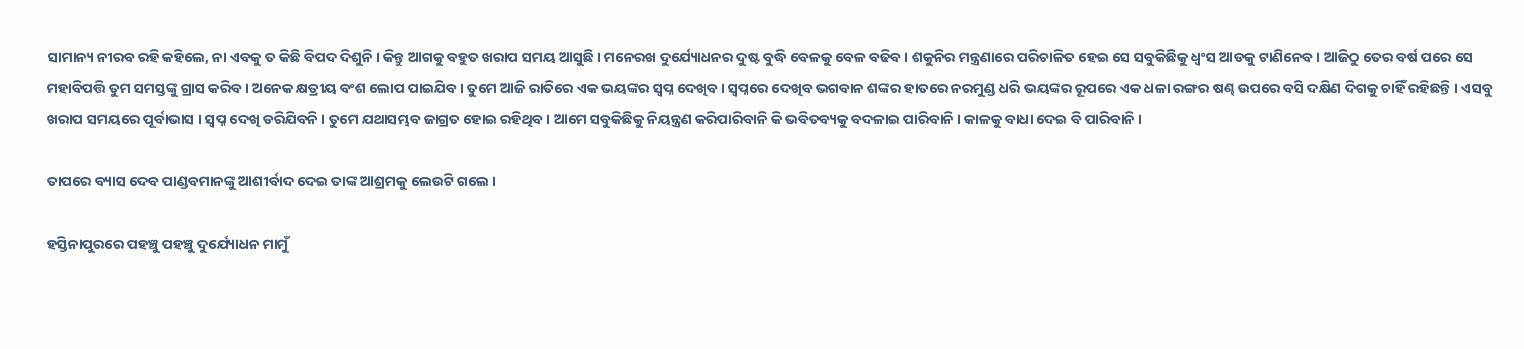ସାମାନ୍ୟ ନୀରବ ରହି କହିଲେ, ନା ଏବକୁ ତ କିଛି ବିପଦ ଦିଶୁନି । କିନ୍ତୁ ଆଗକୁ ବହୁତ ଖରାପ ସମୟ ଆସୁଛି । ମନେରଖ ଦୁର୍ଯ୍ୟୋଧନର ଦୁଷ୍ଟ ବୁଦ୍ଧି ବେଳକୁ ବେଳ ବଢିବ । ଶକୁନିର ମନ୍ତ୍ରଣାରେ ପରିଚାଳିତ ହେଇ ସେ ସବୁକିଛିକୁ ଧ୍ୱଂସ ଆଡକୁ ଟାଣିନେବ । ଆଜିଠୁ ତେର ବର୍ଷ ପରେ ସେ ମହାବିପତ୍ତି ତୁମ ସମସ୍ତଙ୍କୁ ଗ୍ରାସ କରିବ । ଅନେକ କ୍ଷତ୍ରୀୟ ବଂଶ ଲୋପ ପାଇଯିବ । ତୁମେ ଆଜି ରାତିରେ ଏକ ଭୟଙ୍କର ସ୍ୱପ୍ନ ଦେଖିବ। ସ୍ୱପ୍ନରେ ଦେଖିବ ଭଗବାନ ଶଙ୍କର ହାତରେ ନରମୁଣ୍ଡ ଧରି ଭୟଙ୍କର ରୂପରେ ଏକ ଧଳା ରଙ୍ଗର ଷଣ୍ଢ ଉପରେ ବସି ଦକ୍ଷିଣ ଦିଗକୁ ଚାହିଁ ରହିଛନ୍ତି । ଏସବୁ ଖରାପ ସମୟରେ ପୂର୍ବାଭାସ । ସ୍ୱପ୍ନ ଦେଖି ଡରିଯିବନି । ତୁମେ ଯଥାସମ୍ଭବ ଜାଗ୍ରତ ହୋଇ ରହିଥିବ । ଆମେ ସବୁକିଛିକୁ ନିୟନ୍ତ୍ରଣ କରିପାରିବାନି କି ଭବିତବ୍ୟକୁ ବଦଳାଇ ପାରିବାନି । କାଳକୁ ବାଧା ଦେଇ ବି ପାରିବାନି ।

ତାପରେ ବ୍ୟାସ ଦେବ ପାଣ୍ଡବମାନଙ୍କୁ ଆଶୀର୍ବାଦ ଦେଇ ତାଙ୍କ ଆଶ୍ରମକୁ ଲେଉଟି ଗଲେ ।

ହସ୍ତିନାପୁରରେ ପହଞ୍ଚୁ ପହଞ୍ଚୁ ଦୁର୍ଯ୍ୟୋଧନ ମାମୁଁ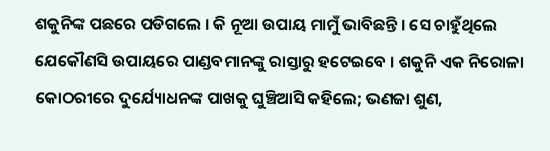ଶକୁନିଙ୍କ ପଛରେ ପଡିଗଲେ । କି ନୂଆ ଉପାୟ ମାମୁଁ ଭାବିଛନ୍ତି । ସେ ଚାହୁଁଥିଲେ ଯେକୌଣସି ଉପାୟରେ ପାଣ୍ଡବମାନଙ୍କୁ ରାସ୍ତାରୁ ହଟେଇବେ । ଶକୁନି ଏକ ନିରୋଳା କୋଠରୀରେ ଦୁର୍ଯ୍ୟୋଧନଙ୍କ ପାଖକୁ ଘୁଞ୍ଚିଆସି କହିଲେ; ଭଣଜା ଶୁଣ,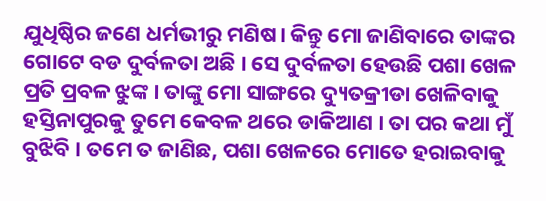ଯୁଧିଷ୍ଠିର ଜଣେ ଧର୍ମଭୀରୁ ମଣିଷ। କିନ୍ତୁ ମୋ ଜାଣିବାରେ ତାଙ୍କର ଗୋଟେ ବଡ ଦୁର୍ବଳତା ଅଛି । ସେ ଦୁର୍ବଳତା ହେଉଛି ପଶା ଖେଳ ପ୍ରତି ପ୍ରବଳ ଝୁଙ୍କ । ତାଙ୍କୁ ମୋ ସାଙ୍ଗରେ ଦ୍ୟୁତକ୍ରୀଡା ଖେଳିବାକୁ ହସ୍ତିନାପୁରକୁ ତୁମେ କେବଳ ଥରେ ଡାକିଆଣ । ତା ପର କଥା ମୁଁ ବୁଝିବି । ତମେ ତ ଜାଣିଛ, ପଶା ଖେଳରେ ମୋତେ ହରାଇବାକୁ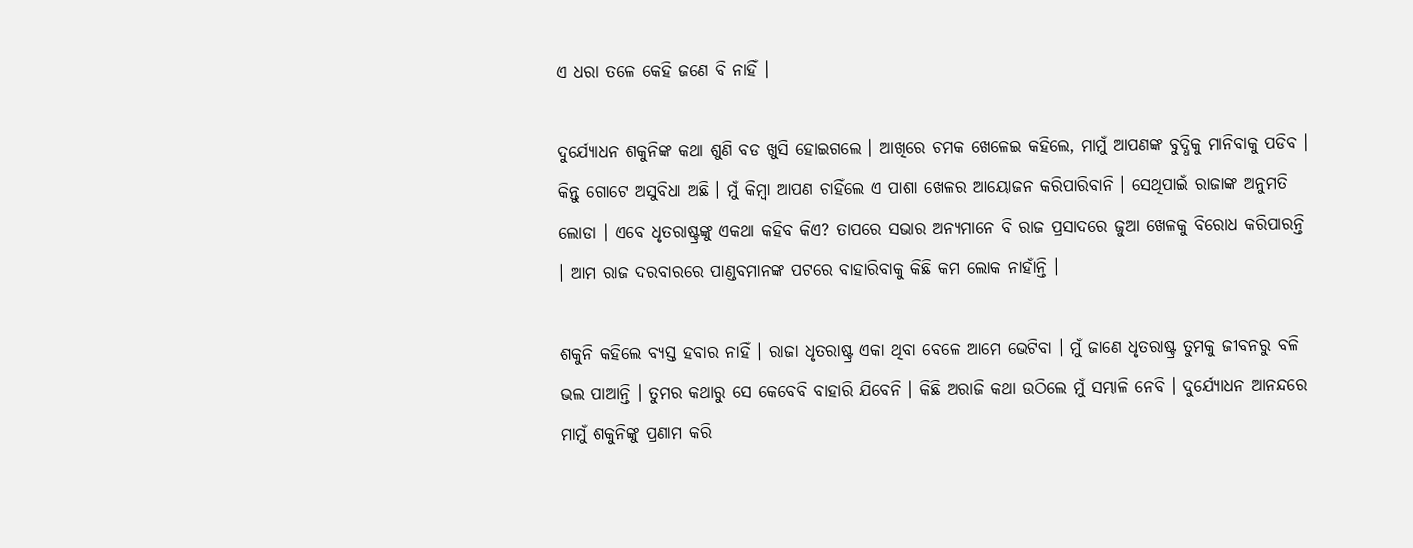ଏ ଧରା ତଳେ କେହି ଜଣେ ବି ନାହିଁ ।

ଦୁର୍ଯ୍ୟୋଧନ ଶକୁନିଙ୍କ କଥା ଶୁଣି ବଡ ଖୁସି ହୋଇଗଲେ । ଆଖିରେ ଚମକ ଖେଳେଇ କହିଲେ, ମାମୁଁ ଆପଣଙ୍କ ବୁଦ୍ଧିକୁ ମାନିବାକୁ ପଡିବ । କିନ୍ତୁ ଗୋଟେ ଅସୁବିଧା ଅଛି । ମୁଁ କିମ୍ବା ଆପଣ ଚାହିଁଲେ ଏ ପାଶା ଖେଳର ଆୟୋଜନ କରିପାରିବାନି । ସେଥିପାଇଁ ରାଜାଙ୍କ ଅନୁମତି ଲୋଡା । ଏବେ ଧୃତରାଷ୍ଟ୍ରଙ୍କୁ ଏକଥା କହିବ କିଏ? ତାପରେ ସଭାର ଅନ୍ୟମାନେ ବି ରାଜ ପ୍ରସାଦରେ ଜୁଆ ଖେଳକୁ ବିରୋଧ କରିପାରନ୍ତି । ଆମ ରାଜ ଦରବାରରେ ପାଣ୍ଡବମାନଙ୍କ ପଟରେ ବାହାରିବାକୁ କିଛି କମ ଲୋକ ନାହାଁନ୍ତି ।

ଶକୁନି କହିଲେ ବ୍ୟସ୍ତ ହବାର ନାହିଁ । ରାଜା ଧୃତରାଷ୍ଟ୍ର ଏକା ଥିବା ବେଳେ ଆମେ ଭେଟିବା । ମୁଁ ଜାଣେ ଧୃତରାଷ୍ଟ୍ର ତୁମକୁ ଜୀବନରୁ ବଳି ଭଲ ପାଆନ୍ତି । ତୁମର କଥାରୁ ସେ କେବେବି ବାହାରି ଯିବେନି । କିଛି ଅରାଜି କଥା ଉଠିଲେ ମୁଁ ସମ୍ଭାଳି ନେବି । ଦୁର୍ଯ୍ୟୋଧନ ଆନନ୍ଦରେ ମାମୁଁ ଶକୁନିଙ୍କୁ ପ୍ରଣାମ କରି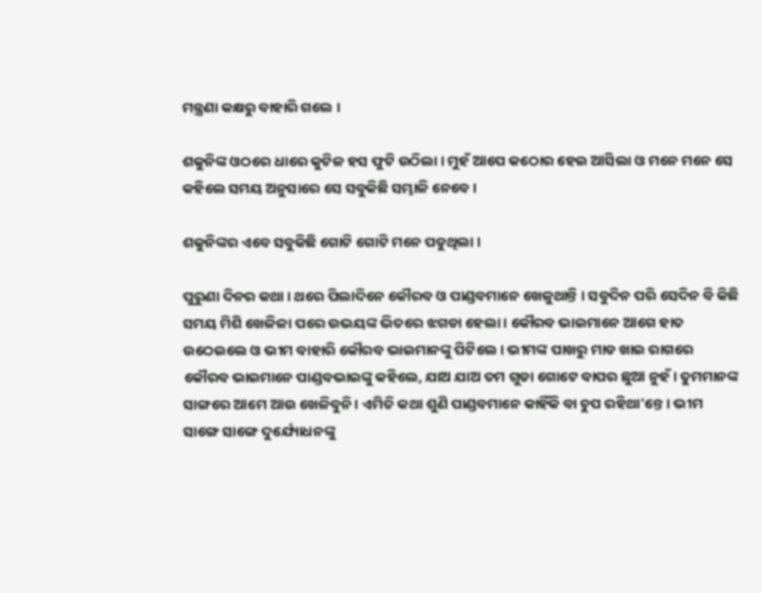ମନ୍ତ୍ରଣା କକ୍ଷରୁ ବାହାରି ଗଲେ ।

ଶକୁନିଙ୍କ ଓଠରେ ଧାରେ କୁଟିଳ ହସ ଫୁଟି ଉଠିଲା । ମୁହଁ ଆପେ କଠୋର ହେଇ ଆସିଲା ଓ ମନେ ମନେ ସେ କହିଲେ ସମୟ ଅନୁସାରେ ସେ ସବୁକିଛି ସମ୍ଭାଳି ନେବେ ।

ଶକୁନିଙ୍କର ଏବେ ସବୁକିଛି ଗୋଟି ଗୋଟି ମନେ ପଡୁଥିଲା ।

ପୁରୁଣା ଦିନର କଥା । ଥରେ ପିଲାଦିନେ କୌରବ ଓ ପାଣ୍ଡବମାନେ ଖେଳୁଥାନ୍ତି । ସବୁଦିନ ପରି ସେଦିନ ବି କିଛି ସମୟ ମିଶି ଖେଳିଳା ପରେ ଉଭୟଙ୍କ ଭିତରେ ଝଗଡା ହେଲା । କୌରବ ଭାଇମାନେ ଆଗେ ହାତ ଉଠେଇଲେ ଓ ଭୀମ ବାହାରି କୌରବ ଭାଇମାନଙ୍କୁ ପିଟିଲେ । ଭୀମଙ୍କ ପାଖରୁ ମାଡ ଖାଇ ରାଗରେ କୌରବ ଭାଇମାନେ ପାଣ୍ଡବଭାଇଙ୍କୁ କହିଲେ, ଯାଅ ଯାଅ ତମ ଗୁଡା ଗୋଟେ ବାପର ଛୁଆ ନୁହଁ । ତୁମମାନଙ୍କ ସାଙ୍ଗରେ ଆମେ ଆଉ ଖେଳିବୁନି । ଏମିତି କଥା ଶୁଣି ପାଣ୍ଡବମାନେ କାହିଁକି ବା ଚୁପ ରହିଥା'ନ୍ତେ । ଭୀମ ସାଙ୍ଗେ ସାଙ୍ଗେ ଦୁର୍ଯ୍ୟୋଧନଙ୍କୁ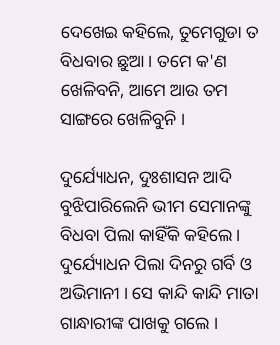ଦେଖେଇ କହିଲେ, ତୁମେଗୁଡା ତ ବିଧବାର ଛୁଆ । ତମେ କ'ଣ ଖେଳିବନି, ଆମେ ଆଉ ତମ ସାଙ୍ଗରେ ଖେଳିବୁନି ।

ଦୁର୍ଯ୍ୟୋଧନ, ଦୁଃଶାସନ ଆଦି ବୁଝିପାରିଲେନି ଭୀମ ସେମାନଙ୍କୁ ବିଧବା ପିଲା କାହିଁକି କହିଲେ । ଦୁର୍ଯ୍ୟୋଧନ ପିଲା ଦିନରୁ ଗର୍ବି ଓ ଅଭିମାନୀ । ସେ କାନ୍ଦି କାନ୍ଦି ମାତା ଗାନ୍ଧାରୀଙ୍କ ପାଖକୁ ଗଲେ ।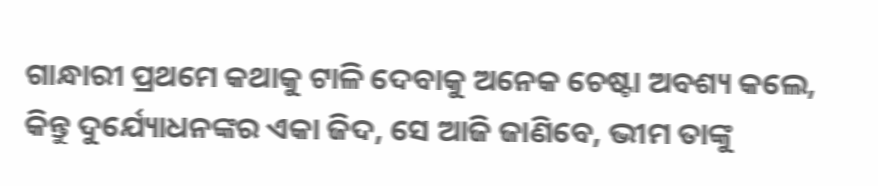ଗାନ୍ଧାରୀ ପ୍ରଥମେ କଥାକୁ ଟାଳି ଦେବାକୁ ଅନେକ ଚେଷ୍ଟା ଅବଶ୍ୟ କଲେ, କିନ୍ତୁ ଦୁର୍ଯ୍ୟୋଧନଙ୍କର ଏକା ଜିଦ, ସେ ଆଜି ଜାଣିବେ, ଭୀମ ତାଙ୍କୁ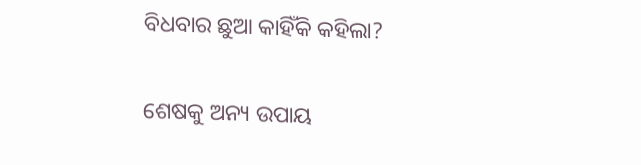ବିଧବାର ଛୁଆ କାହିଁକି କହିଲା?

ଶେଷକୁ ଅନ୍ୟ ଉପାୟ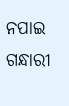ନପାଇ ଗନ୍ଧାରୀ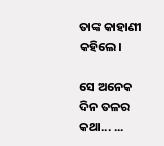ତାଙ୍କ କାହାଣୀ କହିଲେ।

ସେ ଅନେକ ଦିନ ତଳର କଥା... ...